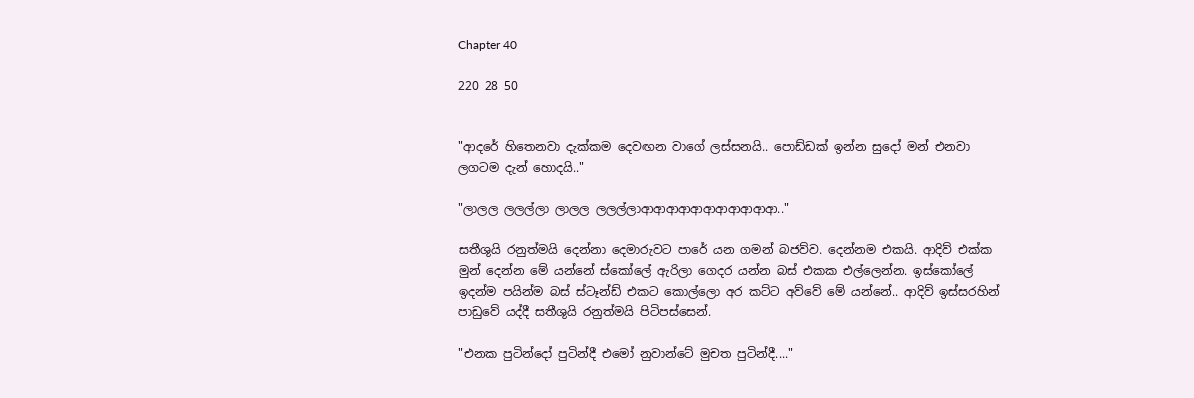Chapter 40

220 28 50


"ආදරේ හිතෙනවා දැක්කම දෙවඟන වාගේ ලස්සනයි.. පොඩ්ඩක් ඉන්න සුදෝ මන් එනවා ලගටම දැන් හොදයි.."

"ලාලල ලලල්ලා ලාලල ලලල්ලාආආආආආආආආආආආ.."

සතීශුයි රනුත්මයි දෙන්නා දෙමාරුවට පාරේ යන ගමන් බජව්ව. දෙන්නම එකයි. ආදිව් එක්ක මුන් දෙන්න මේ යන්නේ ස්කෝලේ ඇරිලා ගෙදර යන්න බස් එකක එල්ලෙන්න. ඉස්කෝලේ ඉදන්ම පයින්ම බස් ස්ටෑන්ඩ් එකට කොල්ලො අර කට්ට අව්වේ මේ යන්නේ.. ආදිව් ඉස්සරහින් පාඩුවේ යද්දී සතීශුයි රනුත්මයි පිටිපස්සෙන්.

"එනක පුටින්දෝ පුටින්දී එමෝ නුවාන්ටේ මුචත පුටින්දී...."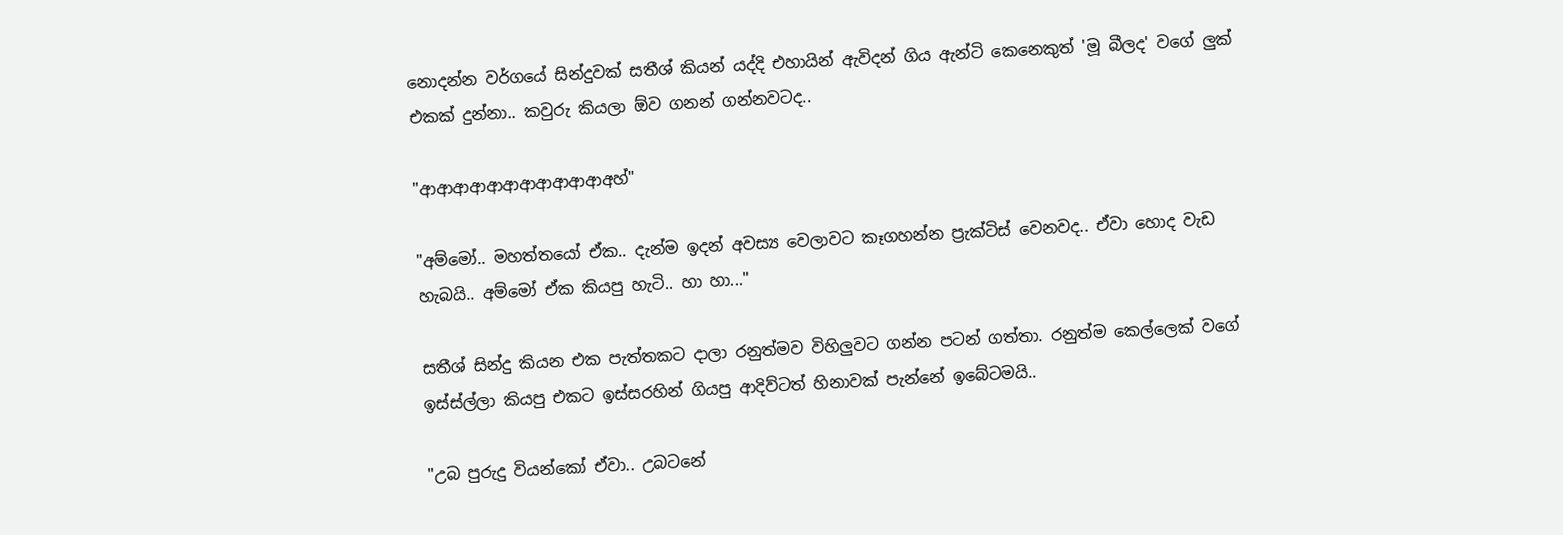නොදන්න වර්ගයේ සින්දුවක් සතීශ් කියන් යද්දි එහායින් ඇවිදන් ගිය ඇන්ටි කෙනෙකුත් 'මූ බීලද' වගේ ලුක් එකක් දුන්නා.. කවුරු කියලා ඕව ගනන් ගන්නවටද..

"ආආආආආආආආආආආඅහ්"

"අම්මෝ.. මහත්තයෝ ඒක.. දැන්ම ඉදන් අවස්‍ය වෙලාවට කෑගහන්න ප්‍රැක්ටිස් වෙනවද.. ඒවා හොද වැඩ හැබයි.. අම්මෝ ඒක කියපු හැටි.. හා හා..."

සතීශ් සින්දු කියන එක පැත්තකට දාලා රනුත්මව විහිලුවට ගන්න පටන් ගත්තා. රනුත්ම කෙල්ලෙක් වගේ ඉස්ස්ල්ලා කියපු එකට ඉස්සරහින් ගියපු ආදිව්ටත් හිනාවක් පැන්නේ ඉබේටමයි..

"උබ පුරුදු වියන්කෝ ඒවා.. උබටනේ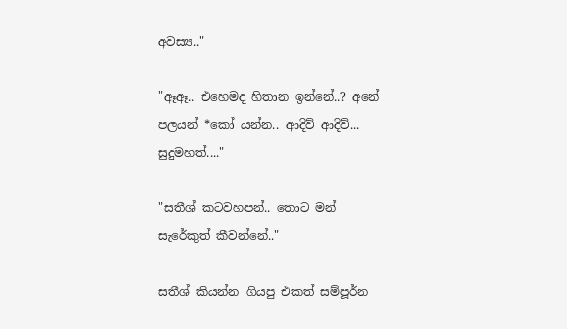අවස්‍ය.."

"ඈඈ.. එහෙමද හිතාන ඉන්නේ..? අනේ පලයන් *කෝ යන්න.. ආදිව් ආදිව්... සුදුමහත්...."

"සතීශ් කටවහපන්.. තොට මන් සැරේකුත් කීවන්නේ.."

සතීශ් කියන්න ගියපු එකත් සම්පූර්න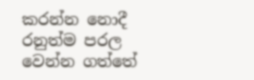කරන්න නොදී රනුත්ම පරල වෙන්න ගත්තේ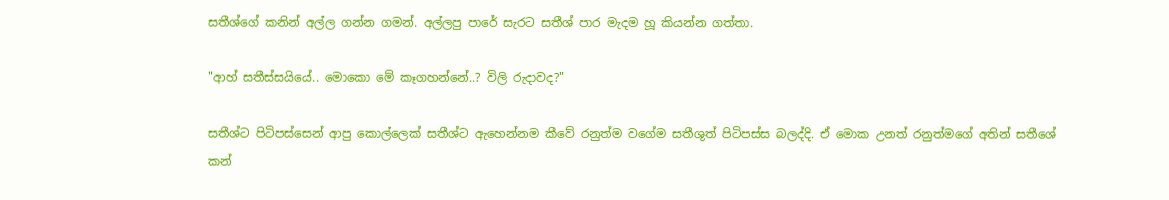සතීශ්ගේ කනින් අල්ල ගන්න ගමන්. අල්ලපු පාරේ සැරට සතීශ් පාර මැදම හූ කියන්න ගත්තා.

"ආහ් සතීස්සයියේ.. මොකො මේ කෑගහන්නේ..? විලි රුදාවද?"

සතීශ්ට පිටිපස්සෙන් ආපු කොල්ලෙක් සතීශ්ට ඇහෙන්නම කීවේ රනුත්ම වගේම සතීශුත් පිටිපස්ස බලද්දි. ඒ මොක උනත් රනුත්මගේ අතින් සතීශේ කන්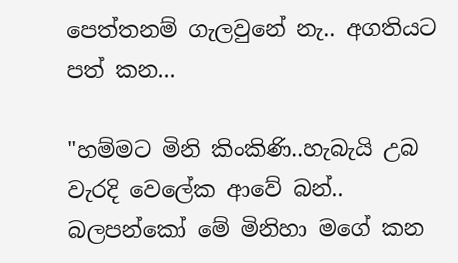පෙත්තනම් ගැලවුනේ නැ.. අගතියට පත් කන...

"හම්මට මිනි කිංකිණි..හැබැයි උබ වැරදි වෙලේක ආවේ බන්.. බලපන්කෝ මේ මිනිහා මගේ කන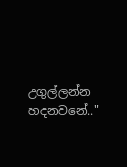උගුල්ලන්න හදනවනේ.."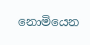නොමියෙන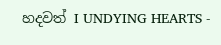හදවත් I UNDYING HEARTS -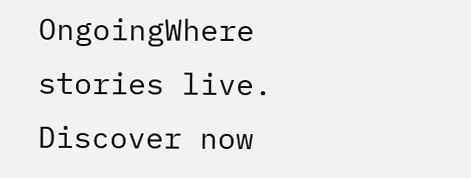OngoingWhere stories live. Discover now